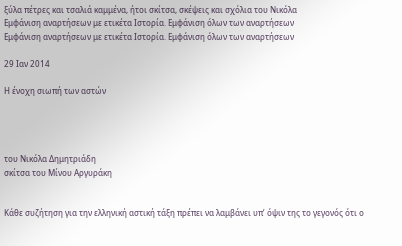ξύλα πέτρες και τσαλιά καμμένα, ήτοι σκίτσα, σκέψεις και σχόλια του Νικόλα
Εμφάνιση αναρτήσεων με ετικέτα Ιστορία. Εμφάνιση όλων των αναρτήσεων
Εμφάνιση αναρτήσεων με ετικέτα Ιστορία. Εμφάνιση όλων των αναρτήσεων

29 Ιαν 2014

Η ένοχη σιωπή των αστών




του Νικόλα Δημητριάδη
σκίτσα του Μίνου Αργυράκη


Κάθε συζήτηση για την ελληνική αστική τάξη πρέπει να λαμβάνει υπ’ όψιν της το γεγονός ότι ο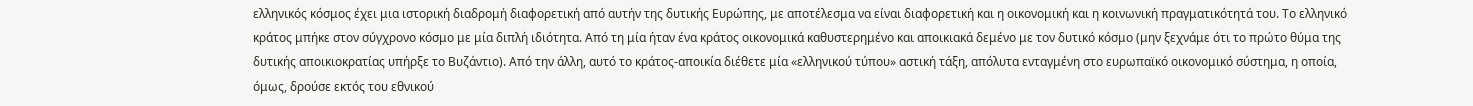ελληνικός κόσμος έχει μια ιστορική διαδρομή διαφορετική από αυτήν της δυτικής Ευρώπης, με αποτέλεσμα να είναι διαφορετική και η οικονομική και η κοινωνική πραγματικότητά του. Το ελληνικό κράτος μπήκε στον σύγχρονο κόσμο με μία διπλή ιδιότητα. Από τη μία ήταν ένα κράτος οικονομικά καθυστερημένο και αποικιακά δεμένο με τον δυτικό κόσμο (μην ξεχνάμε ότι το πρώτο θύμα της δυτικής αποικιοκρατίας υπήρξε το Βυζάντιο). Από την άλλη, αυτό το κράτος-αποικία διέθετε μία «ελληνικού τύπου» αστική τάξη, απόλυτα ενταγμένη στο ευρωπαϊκό οικονομικό σύστημα, η οποία, όμως, δρούσε εκτός του εθνικού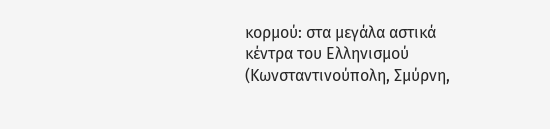κορμού: στα μεγάλα αστικά κέντρα του Ελληνισμού (Κωνσταντινούπολη, Σμύρνη,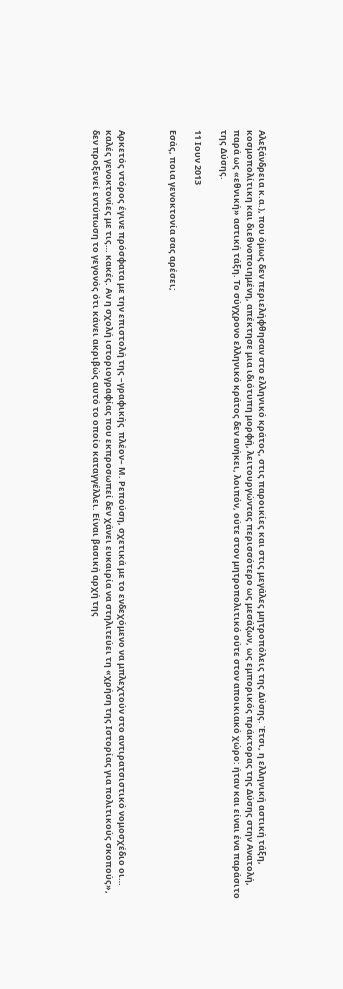Αλεξάνδρεια κ.α.), που όμως δεν περιελήφθησαν στο ελληνικό κράτος, στις παροικίες και στις μεγάλες μητροπόλεις της Δύσης. Έτσι, η ελληνική αστική τάξη, κοσμοπολίτικη και διεθνοποιημένη, απέκτησε μια ιδιότυπη μορφή, λειτουργώντας περισσότερο ως μεσάζων, ως εμπορικός πράκτορας της Δύσης στην Ανατολή, παρά ως «εθνική» αστική τάξη. Tο σύγχρονο ελληνικό κράτος δεν ανήκει, λοιπόν, ούτε στον μητροπολιτικό ούτε στον αποικιακό χώρο: ήταν και είναι ένα παράσιτο της Δύσης.

11 Ιουν 2013

Εσάς, ποια γενοκτονία σας αρέσει;



Αρκετός ντόρος έγινε πρόσφατα με την επιστολή της –γραφικής  πλέον– Μ. Ρεπούση, σχετικά με το ενδεχόμενο να μπλεχτούν στο αντιρατσιστικό νομοσχέδιο οι… καλές γενοκτονίες με τις… κακές. Αν η σχολή ιστοριογραφίας που εκπροσωπεί δεν χάνει ευκαιρία να στηλιτεύει τη «χρήση της Ιστορίας για πολιτικούς σκοπούς», δεν προξενεί εντύπωση το γεγονός ότι κάνει ακριβώς αυτό το οποίο καταγγέλλει. Είναι βασική αρχή της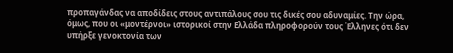προπαγάνδας να αποδίδεις στους αντιπάλους σου τις δικές σου αδυναμίες. Την ώρα, όμως, που οι «μοντέρνοι» ιστορικοί στην Ελλάδα πληροφορούν τους Έλληνες ότι δεν υπήρξε γενοκτονία των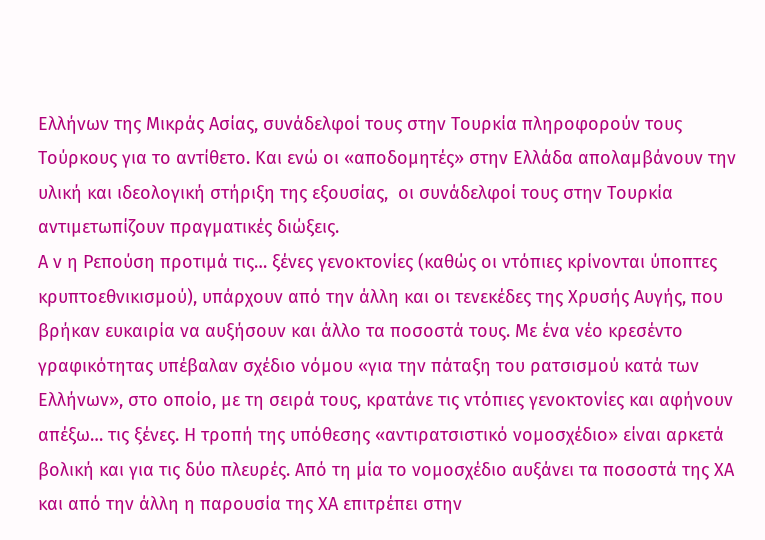Ελλήνων της Μικράς Ασίας, συνάδελφοί τους στην Τουρκία πληροφορούν τους Τούρκους για το αντίθετο. Και ενώ οι «αποδομητές» στην Ελλάδα απολαμβάνουν την υλική και ιδεολογική στήριξη της εξουσίας,  οι συνάδελφοί τους στην Τουρκία αντιμετωπίζουν πραγματικές διώξεις.
Α ν η Ρεπούση προτιμά τις… ξένες γενοκτονίες (καθώς οι ντόπιες κρίνονται ύποπτες κρυπτοεθνικισμού), υπάρχουν από την άλλη και οι τενεκέδες της Χρυσής Αυγής, που βρήκαν ευκαιρία να αυξήσουν και άλλο τα ποσοστά τους. Με ένα νέο κρεσέντο γραφικότητας υπέβαλαν σχέδιο νόμου «για την πάταξη του ρατσισμού κατά των Ελλήνων», στο οποίο, με τη σειρά τους, κρατάνε τις ντόπιες γενοκτονίες και αφήνουν απέξω… τις ξένες. Η τροπή της υπόθεσης «αντιρατσιστικό νομοσχέδιο» είναι αρκετά βολική και για τις δύο πλευρές. Από τη μία το νομοσχέδιο αυξάνει τα ποσοστά της ΧΑ και από την άλλη η παρουσία της ΧΑ επιτρέπει στην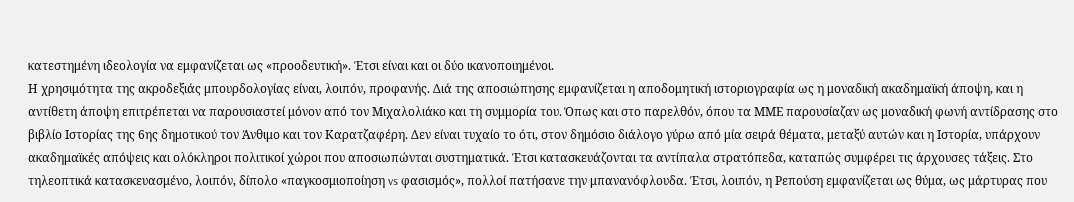κατεστημένη ιδεολογία να εμφανίζεται ως «προοδευτική». Έτσι είναι και οι δύο ικανοποιημένοι.
Η χρησιμότητα της ακροδεξιάς μπουρδολογίας είναι, λοιπόν, προφανής. Διά της αποσιώπησης εμφανίζεται η αποδομητική ιστοριογραφία ως η μοναδική ακαδημαϊκή άποψη, και η αντίθετη άποψη επιτρέπεται να παρουσιαστεί μόνον από τον Μιχαλολιάκο και τη συμμορία του. Όπως και στο παρελθόν, όπου τα ΜΜΕ παρουσίαζαν ως μοναδική φωνή αντίδρασης στο βιβλίο Ιστορίας της 6ης δημοτικού τον Άνθιμο και τον Καρατζαφέρη. Δεν είναι τυχαίο το ότι, στον δημόσιο διάλογο γύρω από μία σειρά θέματα, μεταξύ αυτών και η Ιστορία, υπάρχουν ακαδημαϊκές απόψεις και ολόκληροι πολιτικοί χώροι που αποσιωπώνται συστηματικά. Έτσι κατασκευάζονται τα αντίπαλα στρατόπεδα, καταπώς συμφέρει τις άρχουσες τάξεις. Στο τηλεοπτικά κατασκευασμένο, λοιπόν, δίπολο «παγκοσμιοποίηση vs φασισμός», πολλοί πατήσανε την μπανανόφλουδα. Έτσι, λοιπόν, η Ρεπούση εμφανίζεται ως θύμα, ως μάρτυρας που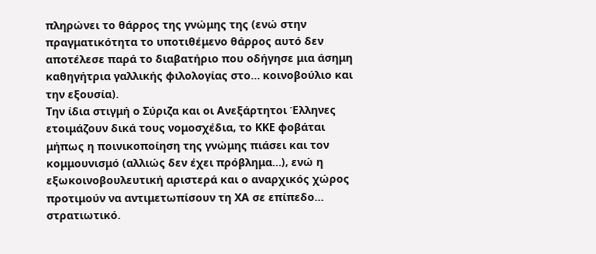πληρώνει το θάρρος της γνώμης της (ενώ στην πραγματικότητα το υποτιθέμενο θάρρος αυτό δεν αποτέλεσε παρά το διαβατήριο που οδήγησε μια άσημη καθηγήτρια γαλλικής φιλολογίας στο… κοινοβούλιο και την εξουσία).
Την ίδια στιγμή ο Σύριζα και οι Ανεξάρτητοι Έλληνες ετοιμάζουν δικά τους νομοσχέδια, το ΚΚΕ φοβάται μήπως η ποινικοποίηση της γνώμης πιάσει και τον κομμουνισμό (αλλιώς δεν έχει πρόβλημα…), ενώ η εξωκοινοβουλευτική αριστερά και ο αναρχικός χώρος προτιμούν να αντιμετωπίσουν τη ΧΑ σε επίπεδο… στρατιωτικό.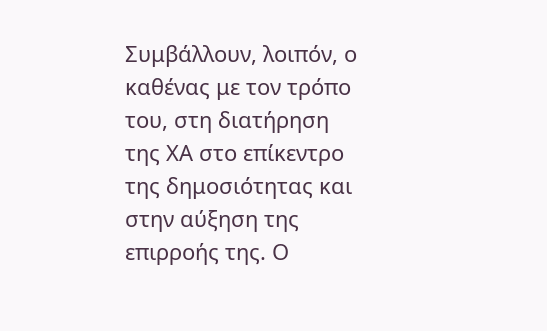Συμβάλλουν, λοιπόν, ο καθένας με τον τρόπο του, στη διατήρηση της ΧΑ στο επίκεντρο της δημοσιότητας και στην αύξηση της επιρροής της. Ο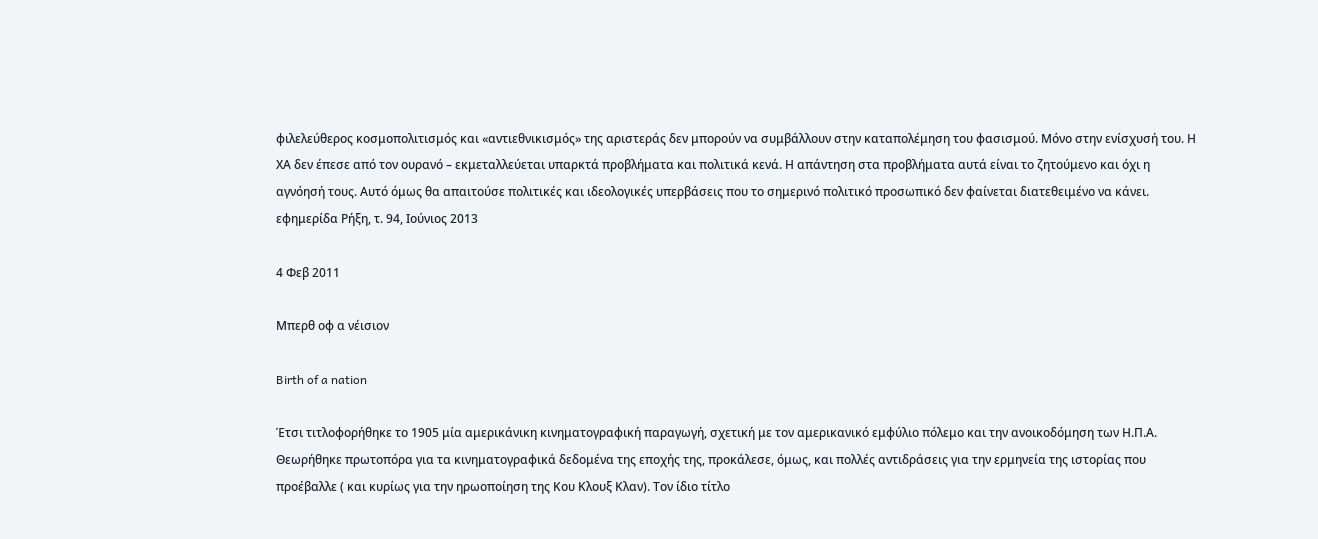φιλελεύθερος κοσμοπολιτισμός και «αντιεθνικισμός» της αριστεράς δεν μπορούν να συμβάλλουν στην καταπολέμηση του φασισμού. Μόνο στην ενίσχυσή του. Η ΧΑ δεν έπεσε από τον ουρανό – εκμεταλλεύεται υπαρκτά προβλήματα και πολιτικά κενά. Η απάντηση στα προβλήματα αυτά είναι το ζητούμενο και όχι η αγνόησή τους. Αυτό όμως θα απαιτούσε πολιτικές και ιδεολογικές υπερβάσεις που το σημερινό πολιτικό προσωπικό δεν φαίνεται διατεθειμένο να κάνει.
εφημερίδα Ρήξη, τ. 94, Ιούνιος 2013

4 Φεβ 2011

Μπερθ οφ α νέισιον

Birth of a nation

Έτσι τιτλοφορήθηκε το 1905 μία αμερικάνικη κινηματογραφική παραγωγή, σχετική με τον αμερικανικό εμφύλιο πόλεμο και την ανοικοδόμηση των Η.Π.Α. Θεωρήθηκε πρωτοπόρα για τα κινηματογραφικά δεδομένα της εποχής της, προκάλεσε, όμως, και πολλές αντιδράσεις για την ερμηνεία της ιστορίας που προέβαλλε ( και κυρίως για την ηρωοποίηση της Κου Κλουξ Κλαν). Τον ίδιο τίτλο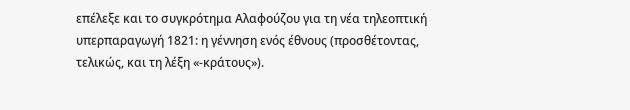επέλεξε και το συγκρότημα Αλαφούζου για τη νέα τηλεοπτική υπερπαραγωγή 1821: η γέννηση ενός έθνους (προσθέτοντας, τελικώς, και τη λέξη «-κράτους»).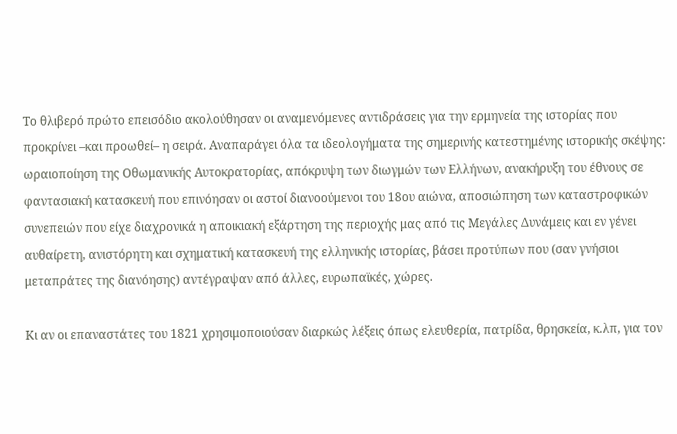Το θλιβερό πρώτο επεισόδιο ακολούθησαν οι αναμενόμενες αντιδράσεις για την ερμηνεία της ιστορίας που προκρίνει –και προωθεί– η σειρά. Αναπαράγει όλα τα ιδεολογήματα της σημερινής κατεστημένης ιστορικής σκέψης: ωραιοποίηση της Οθωμανικής Αυτοκρατορίας, απόκρυψη των διωγμών των Ελλήνων, ανακήρυξη του έθνους σε φαντασιακή κατασκευή που επινόησαν οι αστοί διανοούμενοι του 18ου αιώνα, αποσιώπηση των καταστροφικών συνεπειών που είχε διαχρονικά η αποικιακή εξάρτηση της περιοχής μας από τις Μεγάλες Δυνάμεις και εν γένει αυθαίρετη, ανιστόρητη και σχηματική κατασκευή της ελληνικής ιστορίας, βάσει προτύπων που (σαν γνήσιοι μεταπράτες της διανόησης) αντέγραψαν από άλλες, ευρωπαϊκές, χώρες.

Κι αν οι επαναστάτες του 1821 χρησιμοποιούσαν διαρκώς λέξεις όπως ελευθερία, πατρίδα, θρησκεία, κ.λπ, για τον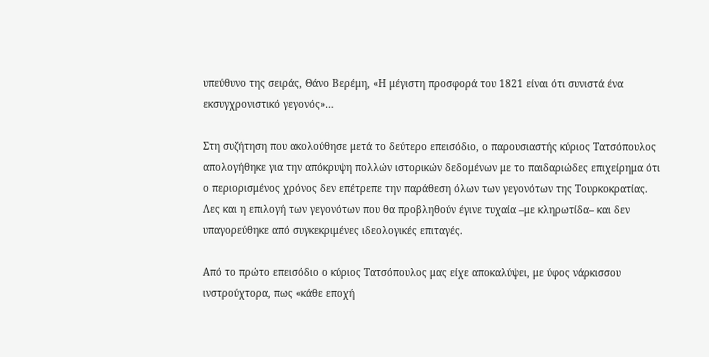υπεύθυνο της σειράς, Θάνο Βερέμη, «Η μέγιστη προσφορά του 1821 είναι ότι συνιστά ένα εκσυγχρονιστικό γεγονός»…

Στη συζήτηση που ακολούθησε μετά το δεύτερο επεισόδιο, ο παρουσιαστής κύριος Τατσόπουλος απολογήθηκε για την απόκρυψη πολλών ιστορικών δεδομένων με το παιδαριώδες επιχείρημα ότι ο περιορισμένος χρόνος δεν επέτρεπε την παράθεση όλων των γεγονότων της Τουρκοκρατίας. Λες και η επιλογή των γεγονότων που θα προβληθούν έγινε τυχαία –με κληρωτίδα– και δεν υπαγορεύθηκε από συγκεκριμένες ιδεολογικές επιταγές.

Από το πρώτο επεισόδιο ο κύριος Τατσόπουλος μας είχε αποκαλύψει, με ύφος νάρκισσου ινστρούχτορα, πως «κάθε εποχή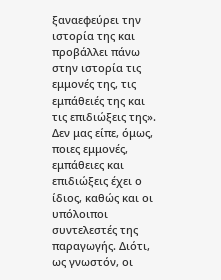ξαναεφεύρει την ιστορία της και προβάλλει πάνω στην ιστορία τις εμμονές της, τις εμπάθειές της και τις επιδιώξεις της». Δεν μας είπε, όμως, ποιες εμμονές, εμπάθειες και επιδιώξεις έχει ο ίδιος, καθώς και οι υπόλοιποι συντελεστές της παραγωγής. Διότι, ως γνωστόν, οι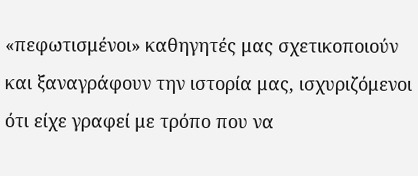«πεφωτισμένοι» καθηγητές μας σχετικοποιούν και ξαναγράφουν την ιστορία μας, ισχυριζόμενοι ότι είχε γραφεί με τρόπο που να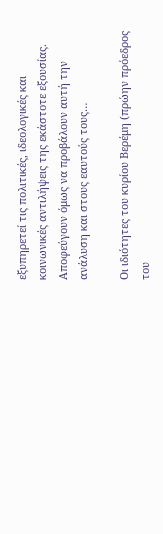εξυπηρετεί τις πολιτικές, ιδεολογικές και κοινωνικές αντιλήψεις της εκάστοτε εξουσίας. Αποφεύγουν όμως να προβάλουν αυτή την ανάλυση και στους εαυτούς τους…

Οι ιδιότητες του κυρίου Βερέμη (πρώην πρόεδρος του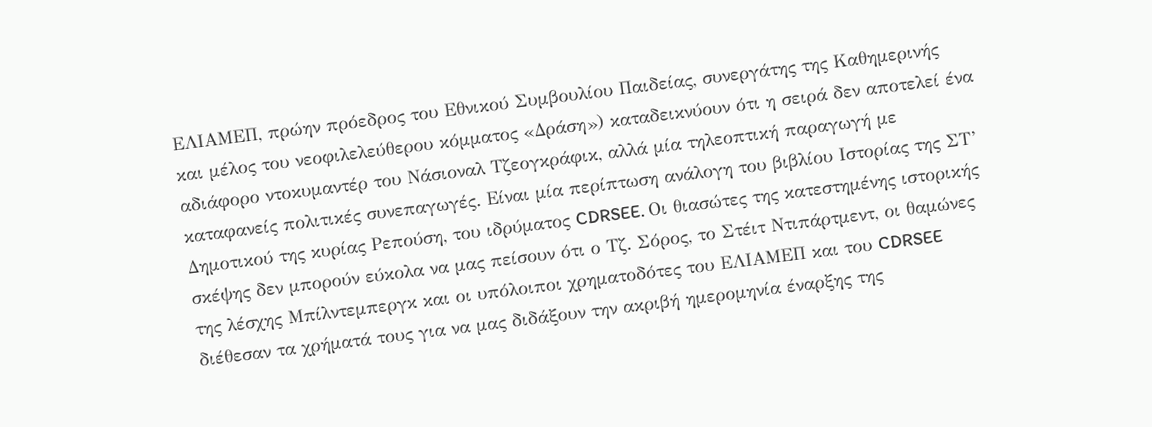ΕΛΙΑΜΕΠ, πρώην πρόεδρος του Εθνικού Συμβουλίου Παιδείας, συνεργάτης της Καθημερινής και μέλος του νεοφιλελεύθερου κόμματος «Δράση») καταδεικνύουν ότι η σειρά δεν αποτελεί ένα αδιάφορο ντοκυμαντέρ του Νάσιοναλ Τζεογκράφικ, αλλά μία τηλεοπτική παραγωγή με καταφανείς πολιτικές συνεπαγωγές. Είναι μία περίπτωση ανάλογη του βιβλίου Ιστορίας της ΣΤ’ Δημοτικού της κυρίας Ρεπούση, του ιδρύματος CDRSEE. Οι θιασώτες της κατεστημένης ιστορικής σκέψης δεν μπορούν εύκολα να μας πείσουν ότι ο Τζ. Σόρος, το Στέιτ Ντιπάρτμεντ, οι θαμώνες της λέσχης Μπίλντεμπεργκ και οι υπόλοιποι χρηματοδότες του ΕΛΙΑΜΕΠ και του CDRSEE διέθεσαν τα χρήματά τους για να μας διδάξουν την ακριβή ημερομηνία έναρξης της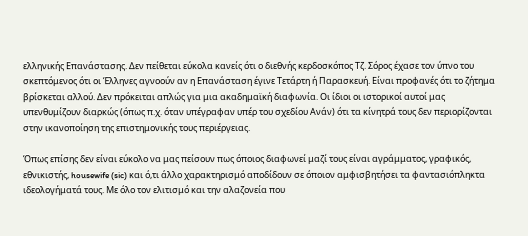ελληνικής Επανάστασης. Δεν πείθεται εύκολα κανείς ότι ο διεθνής κερδοσκόπος Τζ. Σόρος έχασε τον ύπνο του σκεπτόμενος ότι οι Έλληνες αγνοούν αν η Επανάσταση έγινε Τετάρτη ή Παρασκευή. Είναι προφανές ότι το ζήτημα βρίσκεται αλλού. Δεν πρόκειται απλώς για μια ακαδημαϊκή διαφωνία. Οι ίδιοι οι ιστορικοί αυτοί μας υπενθυμίζουν διαρκώς (όπως π.χ. όταν υπέγραφαν υπέρ του σχεδίου Ανάν) ότι τα κίνητρά τους δεν περιορίζονται στην ικανοποίηση της επιστημονικής τους περιέργειας.

Όπως επίσης δεν είναι εύκολο να μας πείσουν πως όποιος διαφωνεί μαζί τους είναι αγράμματος, γραφικός, εθνικιστής, housewife (sic) και ό,τι άλλο χαρακτηρισμό αποδίδουν σε όποιον αμφισβητήσει τα φαντασιόπληκτα ιδεολογήματά τους. Με όλο τον ελιτισμό και την αλαζονεία που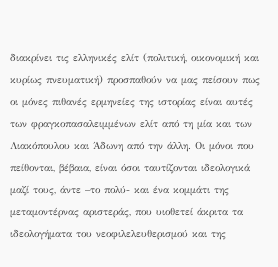διακρίνει τις ελληνικές ελίτ (πολιτική, οικονομική και κυρίως πνευματική) προσπαθούν να μας πείσουν πως οι μόνες πιθανές ερμηνείες της ιστορίας είναι αυτές των φραγκοπασαλειμμένων ελίτ από τη μία και των Λιακόπουλου και Άδωνη από την άλλη. Οι μόνοι που πείθονται, βέβαια, είναι όσοι ταυτίζονται ιδεολογικά μαζί τους, άντε –το πολύ- και ένα κομμάτι της μεταμοντέρνας αριστεράς, που υιοθετεί άκριτα τα ιδεολογήματα του νεοφιλελευθερισμού και της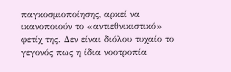παγκοσμιοποίησης, αρκεί να ικανοποιούν το «αντιεθνικιστικό» φετίχ της. Δεν είναι διόλου τυχαίο το γεγονός πως η ίδια νοοτροπία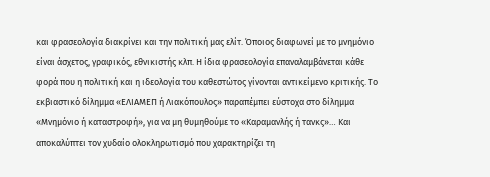και φρασεολογία διακρίνει και την πολιτική μας ελίτ. Όποιος διαφωνεί με το μνημόνιο είναι άσχετος, γραφικός, εθνικιστής κλπ. Η ίδια φρασεολογία επαναλαμβάνεται κάθε φορά που η πολιτική και η ιδεολογία του καθεστώτος γίνονται αντικείμενο κριτικής. Το εκβιαστικό δίλημμα «ΕΛΙΑΜΕΠ ή Λιακόπουλος» παραπέμπει εύστοχα στο δίλημμα «Μνημόνιο ή καταστροφή», για να μη θυμηθούμε το «Καραμανλής ή τανκς»… Και αποκαλύπτει τον χυδαίο ολοκληρωτισμό που χαρακτηρίζει τη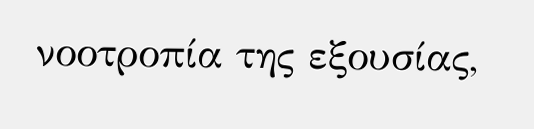νοοτροπία της εξουσίας,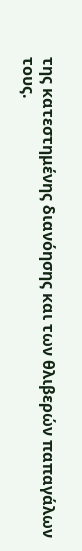της κατεστημένης διανόησης και των θλιβερών παπαγάλων τους.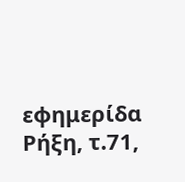εφημερίδα Ρήξη, τ.71,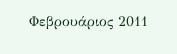Φεβρουάριος 2011